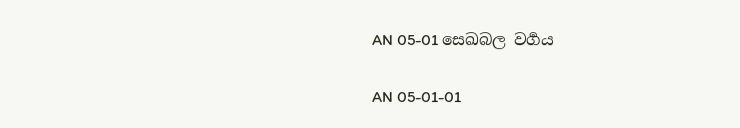AN 05-01 සෙඛබල වර්‍ගය

AN 05-01-01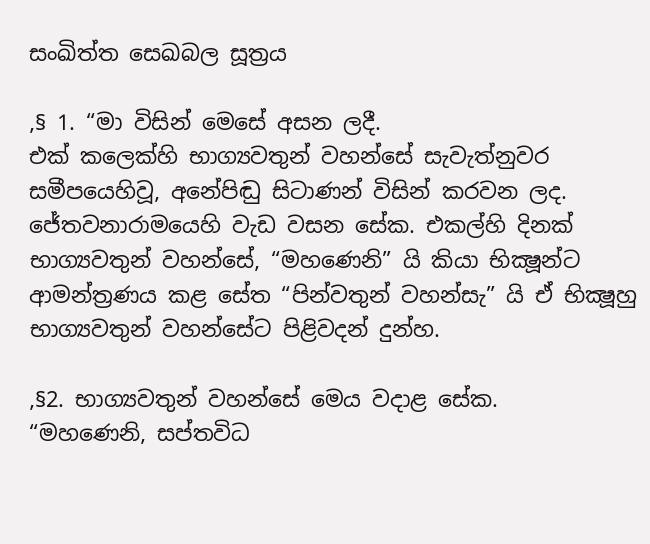සංඛිත්ත සෙඛබල සූත්‍රය

,§ 1. “මා විසින් මෙසේ අසන ලදී.
එක් කලෙක්හි භාග්‍යවතුන් වහන්සේ සැවැත්නුවර සමීපයෙහිවූ, අනේපිඬු සිටාණන් විසින් කරවන ලද. ජේතවනාරාමයෙහි වැඩ වසන සේක. එකල්හි දිනක් භාග්‍යවතුන් වහන්සේ, “මහණෙනි” යි කියා භික්‍ෂූන්ට ආමන්ත්‍රණය කළ සේත “පින්වතුන් වහන්සැ” යි ඒ භික්‍ෂූහු භාග්‍යවතුන් වහන්සේට පිළිවදන් දුන්හ.

,§2. භාග්‍යවතුන් වහන්සේ මෙය වදාළ සේක.
“මහණෙනි, සප්තවිධ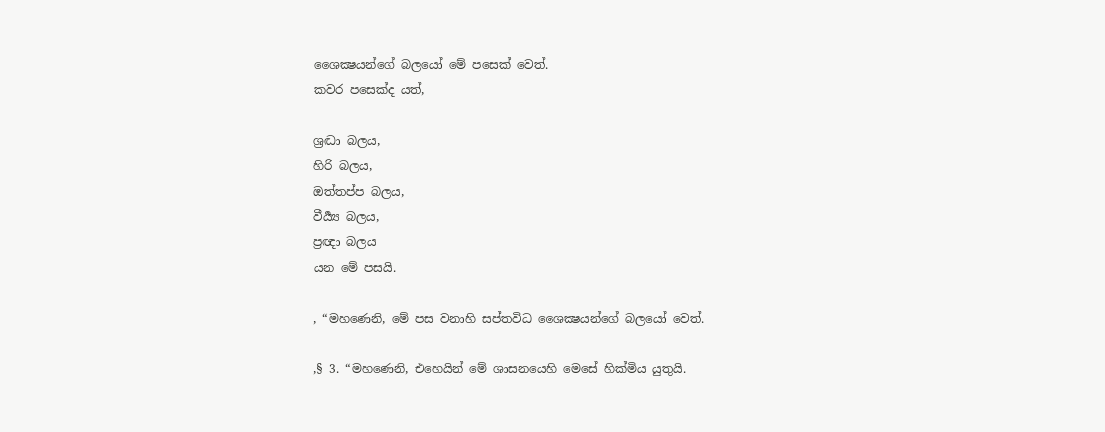ශෛක්‍ෂයන්ගේ බලයෝ මේ පසෙක් වෙත්.
කවර පසෙක්ද යත්,

ශ්‍රද්‍ධා බලය,
හිරි බලය,
ඔත්තප්ප බලය,
වීර්‍ය්‍ය බලය,
ප්‍රඥා බලය
යන මේ පසයි.

, “මහණෙනි, මේ පස වනාහි සප්තවිධ ශෛක්‍ෂයන්ගේ බලයෝ වෙත්.

,§ 3. “මහණෙනි, එහෙයින් මේ ශාසනයෙහි මෙසේ හික්මිය යුතුයි.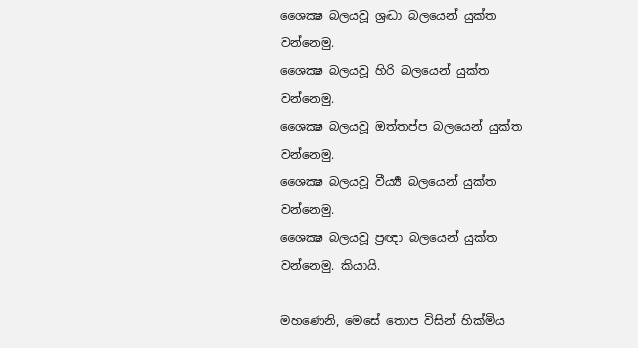ශෛක්‍ෂ බලයවූ ශ්‍රද්‍ධා බලයෙන් යුක්ත වන්නෙමු.
ශෛක්‍ෂ බලයවූ හිරි බලයෙන් යුක්ත වන්නෙමු.
ශෛක්‍ෂ බලයවූ ඔත්තප්ප බලයෙන් යුක්ත වන්නෙමු.
ශෛක්‍ෂ බලයවූ වීර්‍ය්‍ය බලයෙන් යුක්ත වන්නෙමු.
ශෛක්‍ෂ බලයවූ ප්‍රඥා බලයෙන් යුක්ත වන්නෙමු. කියායි.

මහණෙනි, මෙසේ තොප විසින් හික්මිය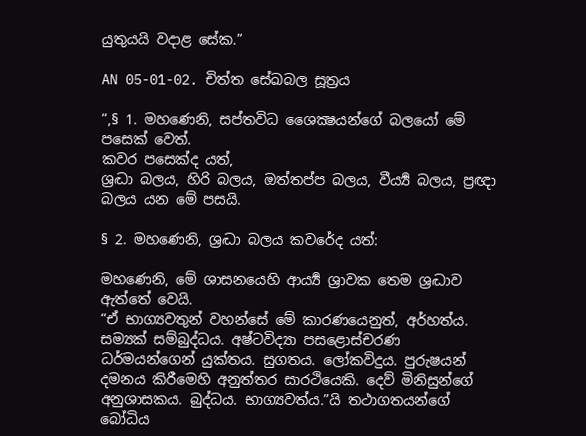යුතුයයි වදාළ සේක.”

AN 05-01-02. චිත්ත සේඛබල සූත්‍රය

“,§ 1. මහණෙනි, සප්තවිධ ශෛක්‍ෂයන්ගේ බලයෝ මේ පසෙක් වෙත්.
කවර පසෙක්ද යත්,
ශ්‍රද්‍ධා බලය, හිරි බලය, ඔත්තප්ප බලය, වීර්‍ය්‍ය බලය, ප්‍රඥා බලය යන මේ පසයි.

§ 2. මහණෙනි, ශ්‍රද්‍ධා බලය කවරේද යත්:

මහණෙනි, මේ ශාසනයෙහි ආර්‍ය්‍ය ශ්‍රාවක තෙම ශ්‍රද්‍ධාව ඇත්තේ වෙයි.
“ඒ භාග්‍යවතුන් වහන්සේ මේ කාරණයෙනුත්, අර්හත්ය. සම්‍යක් සම්බුද්ධය. අෂ්ටවිද්‍යා පසළොස්චරණ ධර්මයන්ගෙන් යුක්තය. සුගතය. ලෝකවිදුය. පුරුෂයන් දමනය කිරීමෙහි අනුත්තර සාරථියෙකි. දෙව් මිනිසුන්ගේ අනුශාසකය. බුද්ධය. භාග්‍යවත්ය.”යි තථාගතයන්ගේ බෝධිය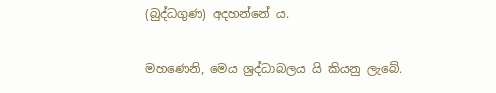(බුද්ධගුණ) අදහන්නේ ය.

මහණෙනි, මෙය ශ්‍රද්ධාබලය යි කියනු ලැබේ.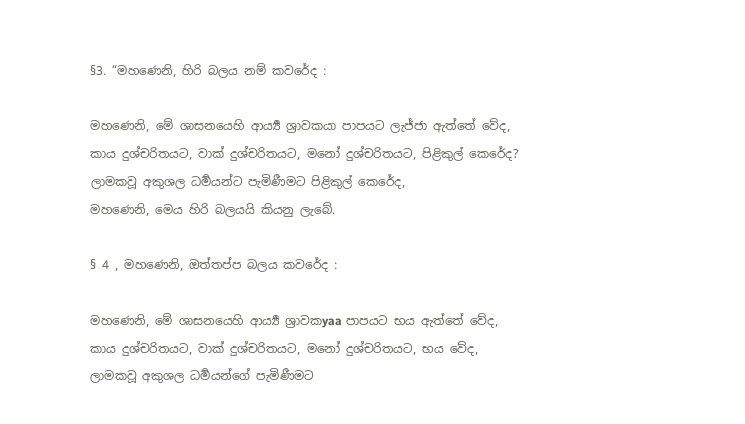§3. “මහණෙනි, හිරි බලය නම් කවරේද :

මහණෙනි, මේ ශාසනයෙහි ආර්‍ය්‍ය ශ්‍රාවකයා පාපයට ලැජ්ජා ඇත්තේ වේද,
කාය දුශ්චරිතයට, වාක් දුශ්චරිතයට, මනෝ දුශ්චරිතයට, පිළිකුල් කෙරේද?
ලාමකවූ අකුශල ධර්‍මයන්ට පැමිණීමට පිළිකුල් කෙරේද,
මහණෙනි, මෙය හිරි බලයයි කියනු ලැබේ.

§ 4 , මහණෙනි, ඔත්තප්ප බලය කවරේද :

මහණෙනි, මේ ශාසනයෙහි ආර්‍ය්‍ය ශ්‍රාවකyaa පාපයට භය ඇත්තේ වේද,
කාය දුශ්චරිතයට, වාක් දුශ්චරිතයට, මනෝ දුශ්චරිතයට, භය වේද,
ලාමකවූ අකුශල ධර්‍මයන්ගේ පැමිණීමට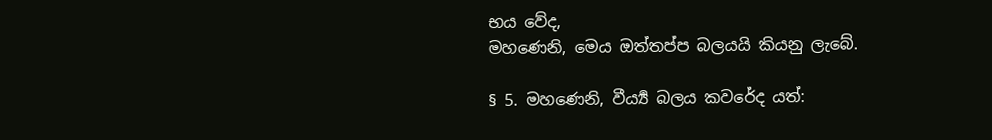භය වේද,
මහණෙනි, මෙය ඔත්තප්ප බලයයි කියනු ලැබේ.

§ 5. මහණෙනි, වීර්‍ය්‍ය බලය කවරේද යත්: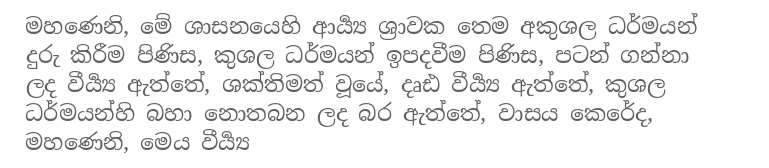මහණෙනි, මේ ශාසනයෙහි ආර්‍ය්‍ය ශ්‍රාවක තෙම අකුශල ධර්මයන් දුරු කිරීම පිණිස, කුශල ධර්මයන් ඉපදවීම පිණිස, පටන් ගන්නා ලද වීර්‍ය්‍ය ඇත්තේ, ශක්තිමත් වූයේ, දෘඪ වීර්‍ය්‍ය ඇත්තේ, කුශල ධර්මයන්හි බහා නොතබන ලද බර ඇත්තේ, වාසය කෙරේද, මහණෙනි, මෙය වීර්‍ය්‍ය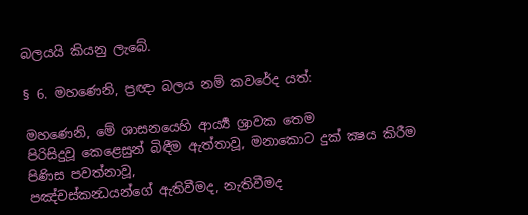බලයයි කියනු ලැබේ.

§ 6. මහණෙනි, ප්‍රඥා බලය නම් කවරේද යත්:

මහණෙනි, මේ ශාසනයෙහි ආර්‍ය්‍ය ශ්‍රාවක තෙම
පිරිසිදුවූ කෙළෙසුන් බිඳීම ඇත්තාවූ, මනාකොට දුක් ක්‍ෂය කිරීම පිණිස පවත්නාවූ,
පඤ්චස්කන්‍ධයන්ගේ ඇතිවීමද, නැතිවීමද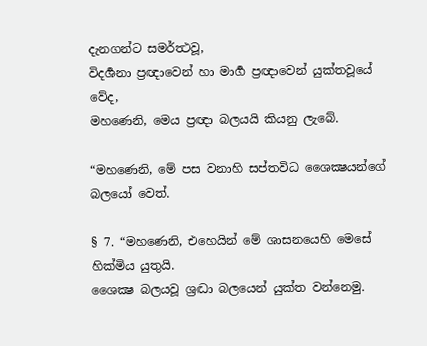දැනගන්ට සමර්ත්‍ථවූ,
විදර්‍ශනා ප්‍රඥාවෙන් හා මාර්‍ග ප්‍රඥාවෙන් යුක්තවූයේ වේද,
මහණෙනි, මෙය ප්‍රඥා බලයයි කියනු ලැබේ.

“මහණෙනි, මේ පස වනාහි සප්තවිධ ශෛක්‍ෂයන්ගේ බලයෝ වෙත්.

§ 7. “මහණෙනි, එහෙයින් මේ ශාසනයෙහි මෙසේ හික්මිය යුතුයි.
ශෛක්‍ෂ බලයවූ ශ්‍රද්‍ධා බලයෙන් යුක්ත වන්නෙමු.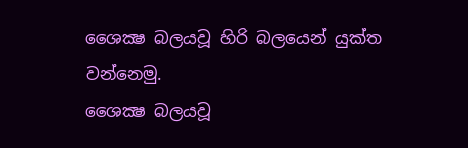ශෛක්‍ෂ බලයවූ හිරි බලයෙන් යුක්ත වන්නෙමු.
ශෛක්‍ෂ බලයවූ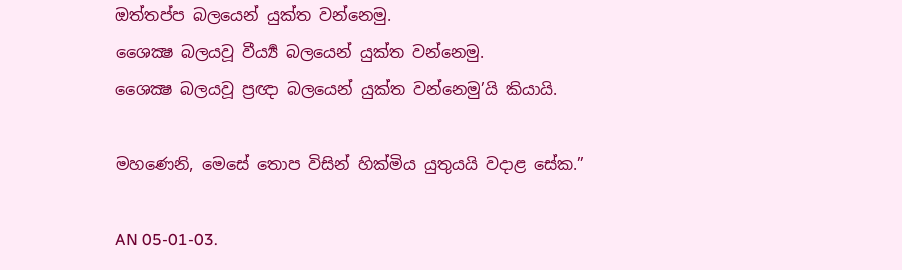ඔත්තප්ප බලයෙන් යුක්ත වන්නෙමු.
ශෛක්‍ෂ බලයවූ වීර්‍ය්‍ය බලයෙන් යුක්ත වන්නෙමු.
ශෛක්‍ෂ බලයවූ ප්‍රඥා බලයෙන් යුක්ත වන්නෙමු’යි කියායි.

මහණෙනි, මෙසේ තොප විසින් හික්මිය යුතුයයි වදාළ සේක.”

AN 05-01-03.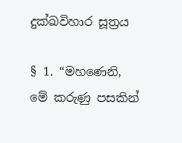දුක්ඛවිහාර සූත්‍රය

§ 1. “මහණෙනි, මේ කරුණු පසකින්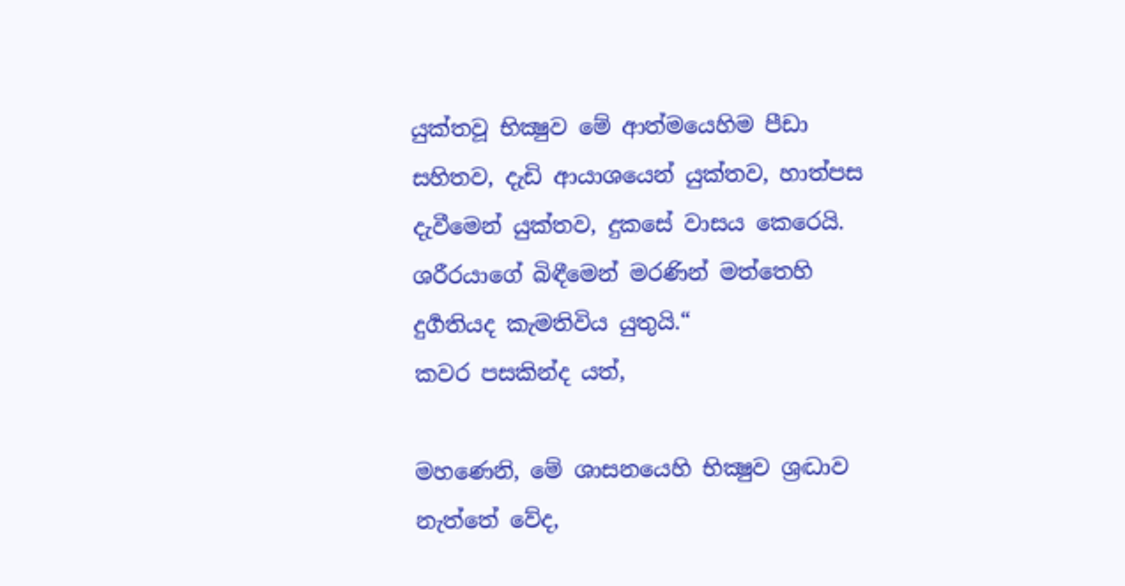යුක්තවූ භික්‍ෂුව මේ ආත්මයෙහිම පීඩා සහිතව, දැඩි ආයාශයෙන් යුක්තව, හාත්පස දැවීමෙන් යුක්තව, දුකසේ වාසය කෙරෙයි. ශරීරයාගේ බිඳීමෙන් මරණින් මත්තෙහි දුර්‍ගතියද කැමතිවිය යුතුයි.“
කවර පසකින්ද යත්,

මහණෙනි, මේ ශාසනයෙහි භික්‍ෂුව ශ්‍රද්‍ධාව නැත්තේ වේද,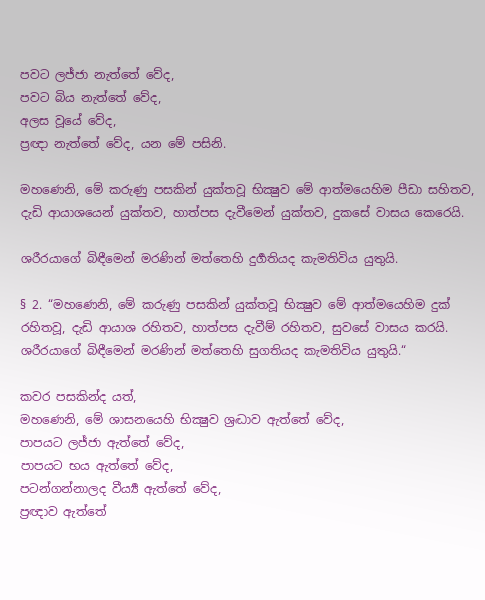පවට ලජ්ජා නැත්තේ වේද,
පවට බිය නැත්තේ වේද,
අලස වූයේ වේද,
ප්‍රඥා නැත්තේ වේද, යන මේ පසිනි.

මහණෙනි, මේ කරුණු පසකින් යුක්තවූ භික්‍ෂුව මේ ආත්මයෙහිම පීඩා සහිතව, දැඩි ආයාශයෙන් යුක්තව, හාත්පස දැවීමෙන් යුක්තව, දුකසේ වාසය කෙරෙයි.

ශරීරයාගේ බිඳීමෙන් මරණින් මත්තෙහි දුර්‍ගතියද කැමතිවිය යුතුයි.

§ 2. “මහණෙනි, මේ කරුණු පසකින් යුක්තවූ භික්‍ෂුව මේ ආත්මයෙහිම දුක් රහිතවූ, දැඩි ආයාශ රහිතව, හාත්පස දැවීම් රහිතව, සුවසේ වාසය කරයි. ශරීරයාගේ බිඳීමෙන් මරණින් මත්තෙහි සුගතියද කැමතිවිය යුතුයි.“

කවර පසකින්ද යත්,
මහණෙනි, මේ ශාසනයෙහි භික්‍ෂුව ශ්‍රද්‍ධාව ඇත්තේ වේද,
පාපයට ලජ්ජා ඇත්තේ වේද,
පාපයට භය ඇත්තේ වේද,
පටන්ගන්නාලද වීර්‍ය්‍ය ඇත්තේ වේද,
ප්‍රඥාව ඇත්තේ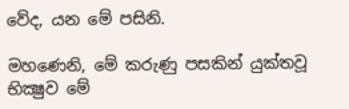වේද, යන මේ පසිනි.

මහණෙනි, මේ කරුණු පසකින් යුක්තවූ භික්‍ෂුව මේ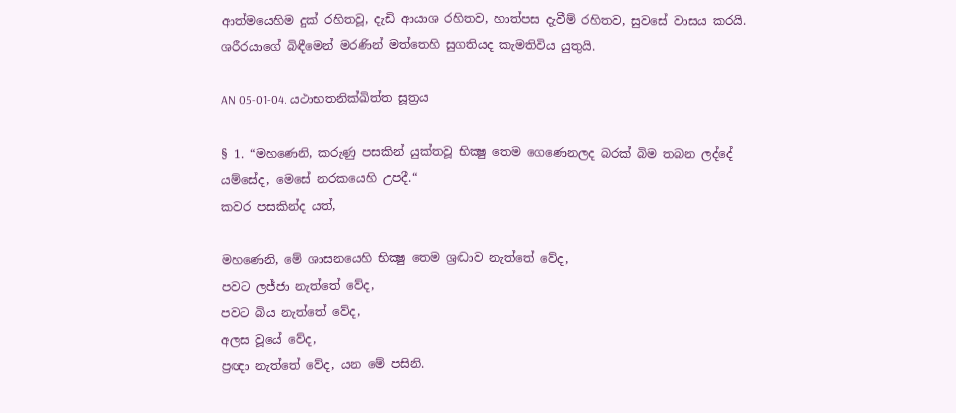ආත්මයෙහිම දුක් රහිතවූ, දැඩි ආයාශ රහිතව, හාත්පස දැවීම් රහිතව, සුවසේ වාසය කරයි. ශරීරයාගේ බිඳීමෙන් මරණින් මත්තෙහි සුගතියද කැමතිවිය යුතුයි.

AN 05-01-04. යථාභතනික්ඛිත්ත සූත්‍රය

§ 1. “මහණෙනි, කරුණු පසකින් යුක්තවූ භික්‍ෂු තෙම ගෙණෙනලද බරක් බිම තබන ලද්දේ යම්සේද, මෙසේ නරකයෙහි උපදී.“
කවර පසකින්ද යත්,

මහණෙනි, මේ ශාසනයෙහි භික්‍ෂු තෙම ශ්‍රද්‍ධාව නැත්තේ වේද,
පවට ලජ්ජා නැත්තේ වේද,
පවට බිය නැත්තේ වේද,
අලස වූයේ වේද,
ප්‍රඥා නැත්තේ වේද, යන මේ පසිනි.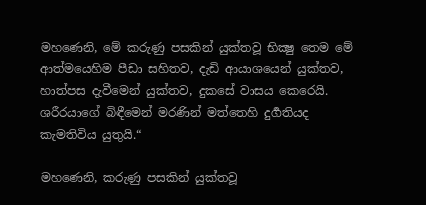මහණෙනි, මේ කරුණු පසකින් යුක්තවූ භික්‍ෂු තෙම මේ ආත්මයෙහිම පීඩා සහිතව, දැඩි ආයාශයෙන් යුක්තව, හාත්පස දැවීමෙන් යුක්තව, දුකසේ වාසය කෙරෙයි. ශරීරයාගේ බිඳීමෙන් මරණින් මත්තෙහි දුර්‍ගතියද කැමතිවිය යුතුයි.“

මහණෙනි, කරුණු පසකින් යුක්තවූ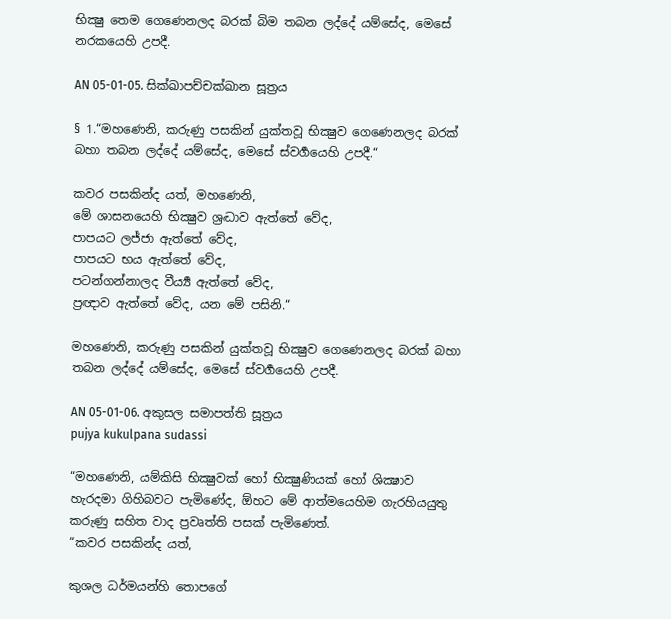භික්‍ෂු තෙම ගෙණෙනලද බරක් බිම තබන ලද්දේ යම්සේද, මෙසේ නරකයෙහි උපදී.

AN 05-01-05. සික්ඛාපච්චක්ඛාන සූත්‍රය

§ 1.“මහණෙනි, කරුණු පසකින් යුක්තවූ භික්‍ෂුව ගෙණෙනලද බරක් බහා තබන ලද්දේ යම්සේද, මෙසේ ස්වර්‍ගයෙහි උපදී.“

කවර පසකින්ද යත්, මහණෙනි,
මේ ශාසනයෙහි භික්‍ෂුව ශ්‍රද්‍ධාව ඇත්තේ වේද,
පාපයට ලජ්ජා ඇත්තේ වේද,
පාපයට භය ඇත්තේ වේද,
පටන්ගන්නාලද වීර්‍ය්‍ය ඇත්තේ වේද,
ප්‍රඥාව ඇත්තේ වේද, යන මේ පසිනි.“

මහණෙනි, කරුණු පසකින් යුක්තවූ භික්‍ෂුව ගෙණෙනලද බරක් බහා තබන ලද්දේ යම්සේද, මෙසේ ස්වර්‍ගයෙහි උපදී.

AN 05-01-06. අකුසල සමාපත්ති සූත්‍රය
pujya kukulpana sudassi

“මහණෙනි, යම්කිසි භික්‍ෂුවක් හෝ භික්‍ෂුණියක් හෝ ශික්‍ෂාව හැරදමා ගිහිබවට පැමිණේද, ඕහට මේ ආත්මයෙහිම ගැරහියයුතු කරුණු සහිත වාද ප්‍රවෘත්ති පසක් පැමිණෙත්.
“කවර පසකින්ද යත්,

කුශල ධර්මයන්හි තොපගේ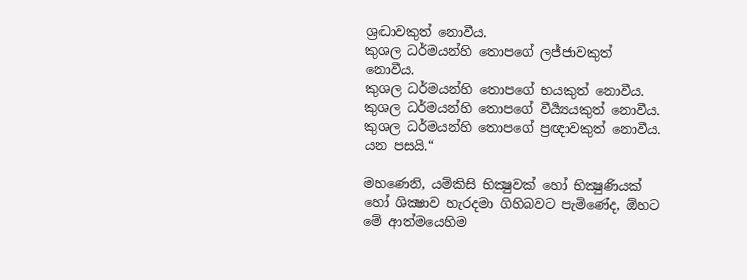ශ්‍රද්‍ධාවකුත් නොවීය.
කුශල ධර්මයන්හි තොපගේ ලජ්ජාවකුත් නොවීය.
කුශල ධර්මයන්හි තොපගේ භයකුත් නොවීය.
කුශල ධර්මයන්හි තොපගේ වීර්‍ය්‍යයකුත් නොවීය.
කුශල ධර්මයන්හි තොපගේ ප්‍රඥාවකුත් නොවීය. යන පසයි.“

මහණෙනි, යම්කිසි භික්‍ෂුවක් හෝ භික්‍ෂුණියක් හෝ ශික්‍ෂාව හැරදමා ගිහිබවට පැමිණේද, ඕහට මේ ආත්මයෙහිම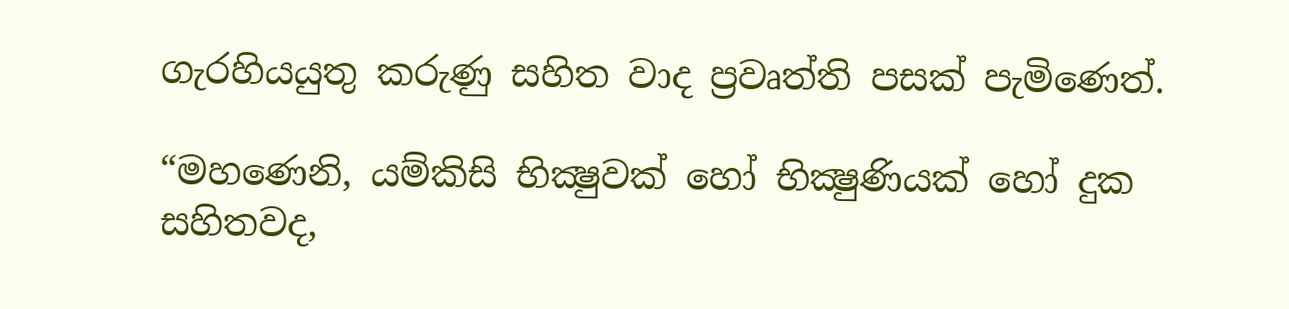ගැරහියයුතු කරුණු සහිත වාද ප්‍රවෘත්ති පසක් පැමිණෙත්.

“මහණෙනි, යම්කිසි භික්‍ෂුවක් හෝ භික්‍ෂුණියක් හෝ දුක සහිතවද,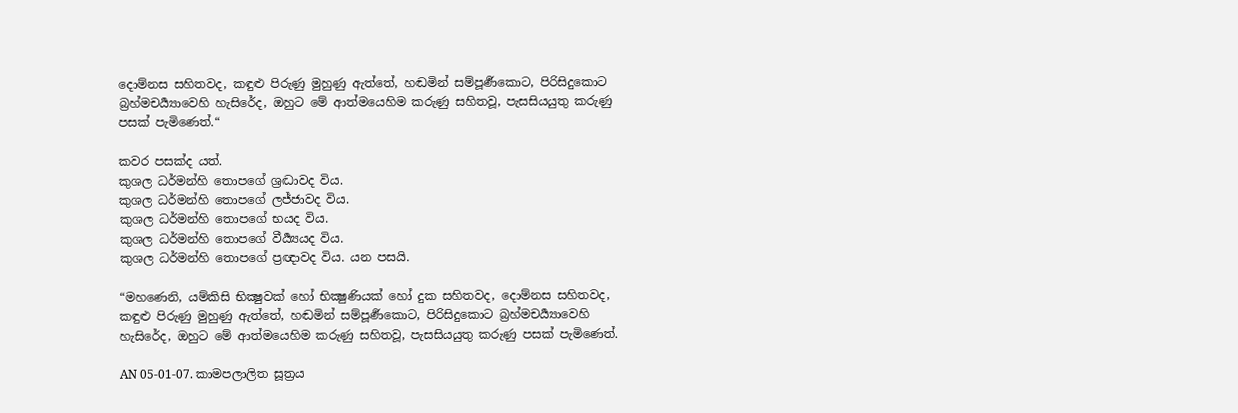දොම්නස සහිතවද, කඳුළු පිරුණු මුහුණු ඇත්තේ, හඬමින් සම්පූර්‍ණකොට, පිරිසිදුකොට බ්‍රහ්මචර්‍ය්‍යාවෙහි හැසිරේද, ඔහුට මේ ආත්මයෙහිම කරුණු සහිතවූ, පැසසියයුතු කරුණු පසක් පැමිණෙත්.“

කවර පසක්ද යත්.
කුශල ධර්මන්හි තොපගේ ශ්‍රද්‍ධාවද විය.
කුශල ධර්මන්හි තොපගේ ලජ්ජාවද විය.
කුශල ධර්මන්හි තොපගේ භයද විය.
කුශල ධර්මන්හි තොපගේ වීර්‍ය්‍යයද විය.
කුශල ධර්මන්හි තොපගේ ප්‍රඥාවද විය. යන පසයි.

“මහණෙනි, යම්කිසි භික්‍ෂුවක් හෝ භික්‍ෂුණියක් හෝ දුක සහිතවද, දොම්නස සහිතවද, කඳුළු පිරුණු මුහුණු ඇත්තේ, හඬමින් සම්පූර්‍ණකොට, පිරිසිදුකොට බ්‍රහ්මචර්‍ය්‍යාවෙහි හැසිරේද, ඔහුට මේ ආත්මයෙහිම කරුණු සහිතවූ, පැසසියයුතු කරුණු පසක් පැමිණෙත්.

AN 05-01-07. කාමපලාලිත සූත්‍රය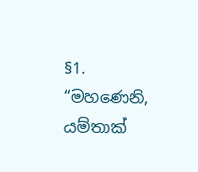§1. “මහණෙනි, යම්තාක්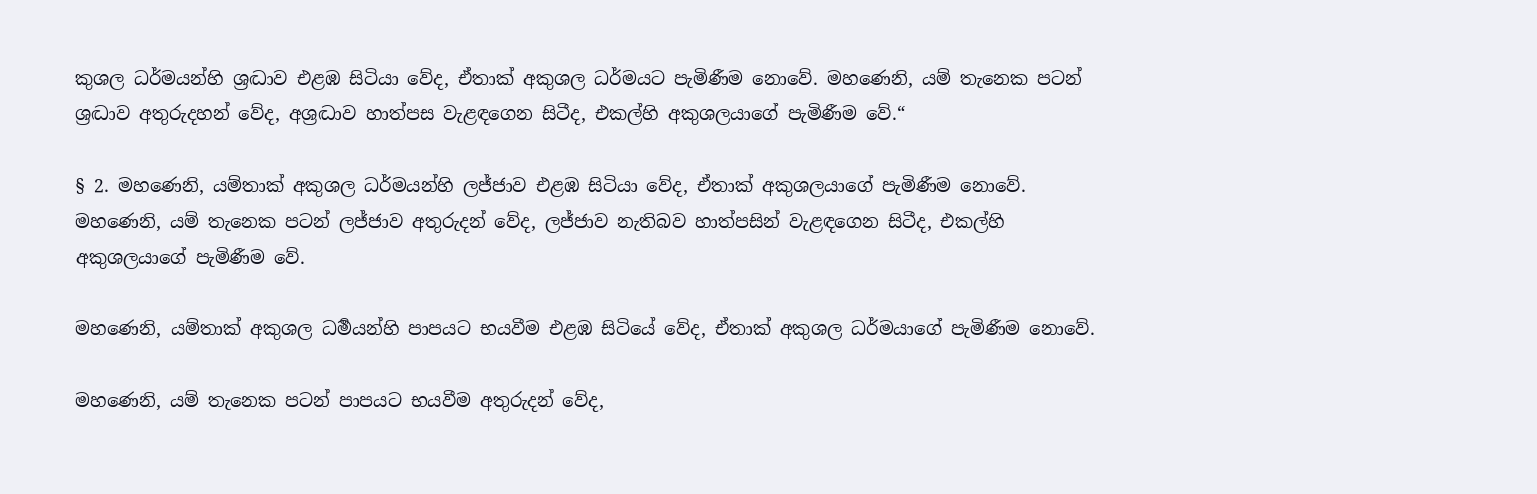කුශල ධර්මයන්හි ශ්‍රද්‍ධාව එළඹ සිටියා වේද, ඒතාක් අකුශල ධර්මයට පැමිණීම නොවේ. මහණෙනි, යම් තැනෙක පටන් ශ්‍රද්‍ධාව අතුරුදහන් වේද, අශ්‍රද්‍ධාව හාත්පස වැළඳගෙන සිටීද, එකල්හි අකුශලයාගේ පැමිණීම වේ.“

§ 2. මහණෙනි, යම්තාක් අකුශල ධර්මයන්හි ලජ්ජාව එළඹ සිටියා වේද, ඒතාක් අකුශලයාගේ පැමිණීම නොවේ. මහණෙනි, යම් තැනෙක පටන් ලජ්ජාව අතුරුදන් වේද, ලජ්ජාව නැතිබව හාත්පසින් වැළඳගෙන සිටීද, එකල්හි අකුශලයාගේ පැමිණීම වේ.

මහණෙනි, යම්තාක් අකුශල ධර්‍මයන්හි පාපයට භයවීම එළඹ සිටියේ වේද, ඒතාක් අකුශල ධර්මයාගේ පැමිණීම නොවේ.

මහණෙනි, යම් තැනෙක පටන් පාපයට භයවීම අතුරුදන් වේද,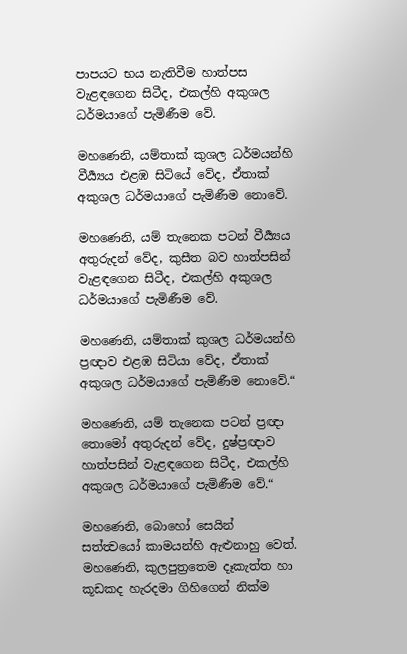පාපයට භය නැතිවීම හාත්පස වැළඳගෙන සිටීද, එකල්හි අකුශල ධර්මයාගේ පැමිණීම වේ.

මහණෙනි, යම්තාක් කුශල ධර්මයන්හි වීර්‍ය්‍යය එළඹ සිටියේ වේද, ඒතාක් අකුශල ධර්මයාගේ පැමිණීම නොවේ.

මහණෙනි, යම් තැනෙක පටන් වීර්‍ය්‍යය අතුරුදන් වේද, කුසීත බව හාත්පසින් වැළඳගෙන සිටීද, එකල්හි අකුශල ධර්මයාගේ පැමිණීම වේ.

මහණෙනි, යම්තාක් කුශල ධර්මයන්හි ප්‍රඥාව එළඹ සිටියා වේද, ඒතාක් අකුශල ධර්මයාගේ පැමිණීම නොවේ.“

මහණෙනි, යම් තැනෙක පටන් ප්‍රඥා තොමෝ අතුරුදන් වේද, දුෂ්ප්‍රඥාව හාත්පසින් වැළඳගෙන සිටීද, එකල්හි අකුශල ධර්මයාගේ පැමිණීම වේ.“

මහණෙනි, බොහෝ සෙයින් සත්ත්‍වයෝ කාමයන්හි ඇළුනාහු වෙත්. මහණෙනි, කුලපුත්‍රතෙම දෑකැත්ත හා කූඩකද හැරදමා ගිහිගෙන් නික්ම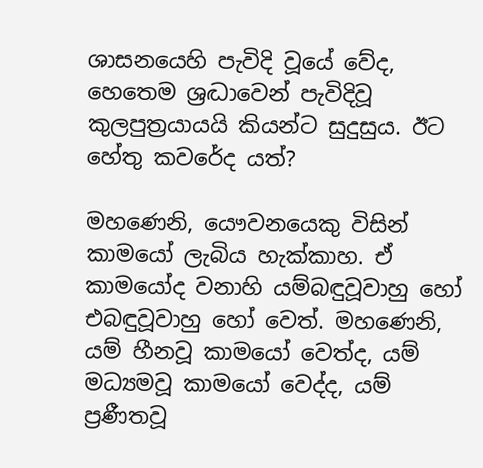ශාසනයෙහි පැවිදි වූයේ වේද, හෙතෙම ශ්‍රද්‍ධාවෙන් පැවිදිවූ කුලපුත්‍රයායයි කියන්ට සුදුසුය. ඊට හේතු කවරේද යත්?

මහණෙනි, යෞවනයෙකු විසින් කාමයෝ ලැබිය හැක්කාහ. ඒ කාමයෝද වනාහි යම්බඳුවූවාහු හෝ එබඳුවූවාහු හෝ වෙත්. මහණෙනි, යම් හීනවූ කාමයෝ වෙත්ද, යම් මධ්‍යමවූ කාමයෝ වෙද්ද, යම් ප්‍රණීතවූ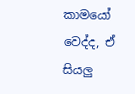කාමයෝ වෙද්ද, ඒ සියලු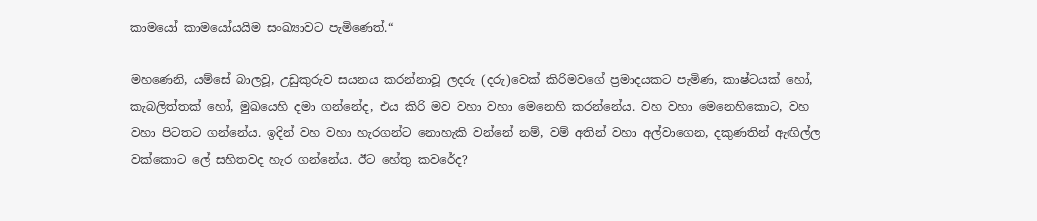කාමයෝ කාමයෝයයිම සංඛ්‍යාවට පැමිණෙත්.“

මහණෙනි, යම්සේ බාලවූ, උඩුකුරුව සයනය කරන්නාවූ ලදරු (දරු)වෙක් කිරිමවගේ ප්‍රමාදයකට පැමිණ, කාෂ්ටයක් හෝ, කැබලිත්තක් හෝ, මුඛයෙහි දමා ගන්නේද, එය කිරි මව වහා වහා මෙනෙහි කරන්නේය. වහ වහා මෙනෙහිකොට, වහ වහා පිටතට ගන්නේය. ඉදින් වහ වහා හැරගන්ට නොහැකි වන්නේ නම්, වම් අතින් වහා අල්වාගෙන, දකුණතින් ඇඟිල්ල වක්කොට ලේ සහිතවද හැර ගන්නේය. ඊට හේතු කවරේද?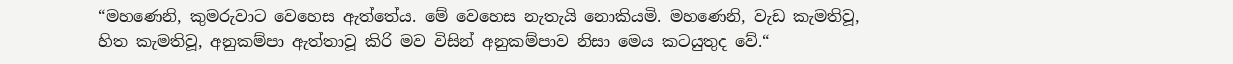“මහණෙනි, කුමරුවාට වෙහෙස ඇත්තේය. මේ වෙහෙස නැතැයි නොකියමි. මහණෙනි, වැඩ කැමතිවූ, හිත කැමතිවූ, අනුකම්පා ඇත්තාවූ කිරි මව විසින් අනුකම්පාව නිසා මෙය කටයුතුද වේ.“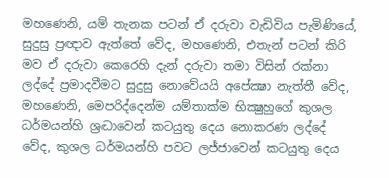මහණෙනි, යම් තැනක පටන් ඒ දරුවා වැඩිවිය පැමිණියේ, සුදුසු ප්‍රඥාව ඇත්තේ වේද, මහණෙනි, එතැන් පටන් කිරි මව ඒ දරුවා කෙරෙහි දැන් දරුවා තමා විසින් රක්නා ලද්දේ ප්‍රමාදවීමට සුදුසු නොවේයයි අපේක්‍ෂා නැත්තී වේද,
මහණෙනි, මෙපරිද්දෙන්ම යම්තාක්ම භික්‍ෂුහුගේ කුශල ධර්මයන්හි ශ්‍රද්‍ධාවෙන් කටයුතු දෙය නොකරණ ලද්දේ වේද, කුශල ධර්මයන්හි පවට ලජ්ජාවෙන් කටයුතු දෙය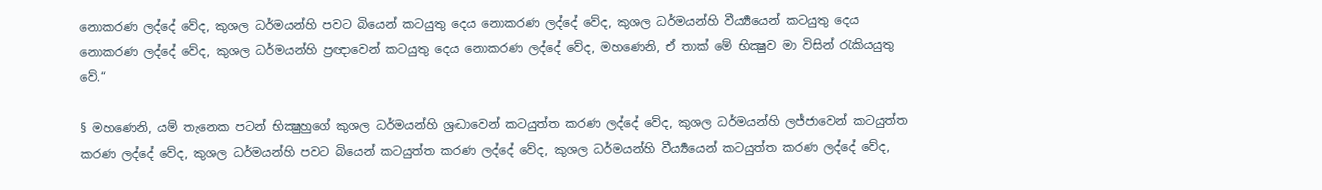නොකරණ ලද්දේ වේද, කුශල ධර්මයන්හි පවට බියෙන් කටයුතු දෙය නොකරණ ලද්දේ වේද, කුශල ධර්මයන්හි වීර්‍ය්‍යයෙන් කටයුතු දෙය නොකරණ ලද්දේ වේද, කුශල ධර්මයන්හි ප්‍රඥාවෙන් කටයුතු දෙය නොකරණ ලද්දේ වේද, මහණෙනි, ඒ තාක් මේ භික්‍ෂුව මා විසින් රැකියයුතු වේ.“

§ මහණෙනි, යම් තැනෙක පටන් භික්‍ෂුහුගේ කුශල ධර්මයන්හි ශ්‍රද්‍ධාවෙන් කටයුත්ත කරණ ලද්දේ වේද, කුශල ධර්මයන්හි ලජ්ජාවෙන් කටයුත්ත කරණ ලද්දේ වේද, කුශල ධර්මයන්හි පවට බියෙන් කටයුත්ත කරණ ලද්දේ වේද, කුශල ධර්මයන්හි වීර්‍ය්‍යයෙන් කටයුත්ත කරණ ලද්දේ වේද,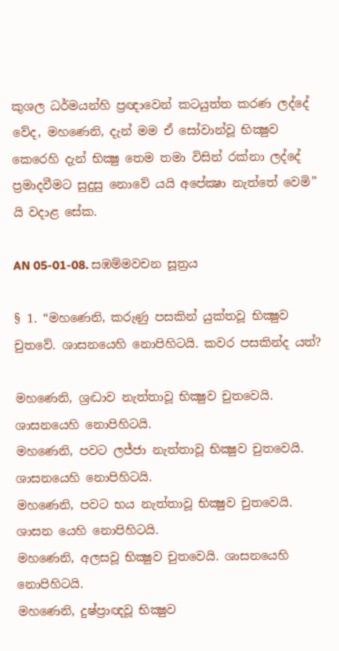කුශල ධර්මයන්හි ප්‍රඥාවෙන් කටයුත්ත කරණ ලද්දේ වේද, මහණෙනි, දැන් මම ඒ සෝවාන්වූ භික්‍ෂුව කෙරෙහි දැන් භික්‍ෂු තෙම තමා විසින් රක්නා ලද්දේ ප්‍රමාදවීමට සුදුසු නොවේ යයි අපේක්‍ෂා නැත්තේ වෙමි” යි වදාළ සේක.

AN 05-01-08. සඹම්මවචන සූත්‍රය

§ 1. “මහණෙනි, කරුණු පසකින් යුක්තවූ භික්‍ෂුව චුතවේ. ශාසනයෙහි නොපිහිටයි. කවර පසකින්ද යත්?

මහණෙනි, ශ්‍රද්‍ධාව නැත්තාවූ භික්‍ෂුව චුතවෙයි. ශාසනයෙහි නොපිහිටයි.
මහණෙනි, පවට ලජ්ජා නැත්තාවූ භික්‍ෂුව චුතවෙයි. ශාසනයෙහි නොපිහිටයි.
මහණෙනි, පවට භය නැත්තාවූ භික්‍ෂුව චුතවෙයි. ශාසන යෙහි නොපිහිටයි.
මහණෙනි, අලසවූ භික්‍ෂුව චුතවෙයි. ශාසනයෙහි නොපිහිටයි.
මහණෙනි, දුෂ්ප්‍රාඥවූ භික්‍ෂුව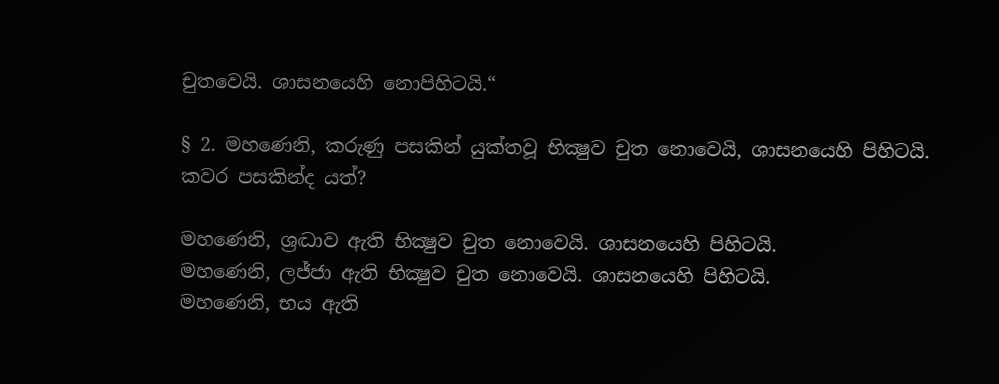චුතවෙයි. ශාසනයෙහි නොපිහිටයි.“

§ 2. මහණෙනි, කරුණු පසකින් යුක්තවූ භික්‍ෂුව චුත නොවෙයි, ශාසනයෙහි පිහිටයි.
කවර පසකින්ද යත්?

මහණෙනි, ශ්‍රද්‍ධාව ඇති භික්‍ෂුව චුත නොවෙයි. ශාසනයෙහි පිහිටයි.
මහණෙනි, ලජ්ජා ඇති භික්‍ෂුව චුත නොවෙයි. ශාසනයෙහි පිහිටයි.
මහණෙනි, භය ඇති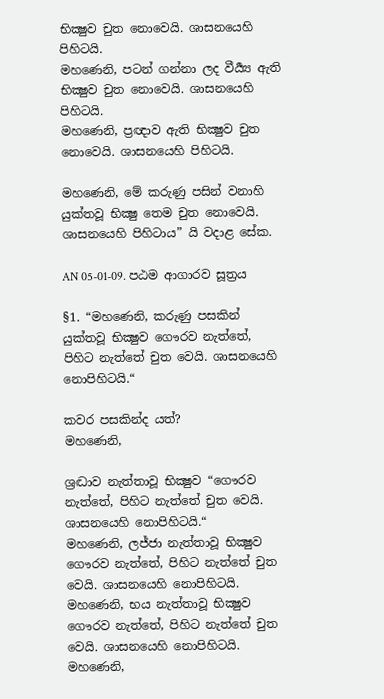භික්‍ෂුව චුත නොවෙයි. ශාසනයෙහි පිහිටයි.
මහණෙනි, පටන් ගන්නා ලද වීර්‍ය්‍ය ඇති භික්‍ෂුව චුත නොවෙයි. ශාසනයෙහි පිහිටයි.
මහණෙනි, ප්‍රඥාව ඇති භික්‍ෂුව චුත නොවෙයි. ශාසනයෙහි පිහිටයි.

මහණෙනි, මේ කරුණු පසින් වනාහි යුක්තවූ භික්‍ෂු තෙම චුත නොවෙයි. ශාසනයෙහි පිහිටාය” යි වදාළ සේක.

AN 05-01-09. පඨම ආගාරව සූත්‍රය

§1. “මහණෙනි, කරුණු පසකින් යුක්තවූ භික්‍ෂුව ගෞරව නැත්තේ, පිහිට නැත්තේ චුත වෙයි. ශාසනයෙහි නොපිහිටයි.“

කවර පසකින්ද යත්?
මහණෙනි,

ශ්‍රද්‍ධාව නැත්තාවූ භික්‍ෂුව “ගෞරව නැත්තේ, පිහිට නැත්තේ චුත වෙයි. ශාසනයෙහි නොපිහිටයි.“
මහණෙනි, ලජ්ජා නැත්තාවූ භික්‍ෂුව ගෞරව නැත්තේ, පිහිට නැත්තේ චුත වෙයි. ශාසනයෙහි නොපිහිටයි. මහණෙනි, භය නැත්තාවූ භික්‍ෂුව ගෞරව නැත්තේ, පිහිට නැත්තේ චුත වෙයි. ශාසනයෙහි නොපිහිටයි.
මහණෙනි,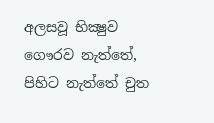අලසවූ භික්‍ෂුව ගෞරව නැත්තේ, පිහිට නැත්තේ චුත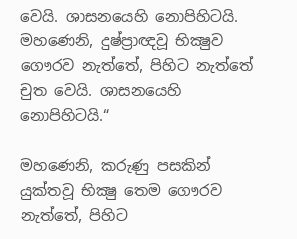වෙයි. ශාසනයෙහි නොපිහිටයි.
මහණෙනි, දුෂ්ප්‍රාඥවූ භික්‍ෂුව ගෞරව නැත්තේ, පිහිට නැත්තේ චුත වෙයි. ශාසනයෙහි නොපිහිටයි.“

මහණෙනි, කරුණු පසකින් යුක්තවූ භික්‍ෂු තෙම ගෞරව නැත්තේ, පිහිට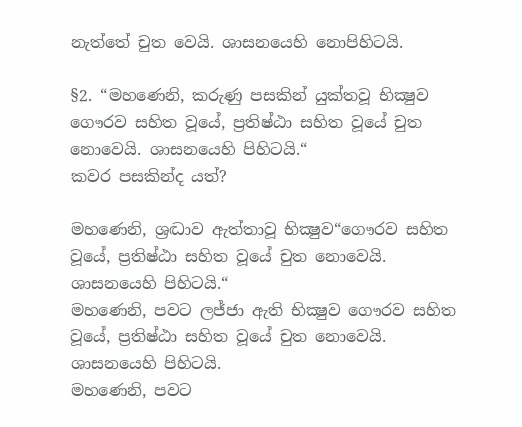නැත්තේ චුත වෙයි. ශාසනයෙහි නොපිහිටයි.

§2. “මහණෙනි, කරුණු පසකින් යුක්තවූ භික්‍ෂුව ගෞරව සහිත වූයේ, ප්‍රතිෂ්ඨා සහිත වූයේ චුත නොවෙයි. ශාසනයෙහි පිහිටයි.“
කවර පසකින්ද යත්?

මහණෙනි, ශ්‍රද්‍ධාව ඇත්තාවූ භික්‍ෂුව“ගෞරව සහිත වූයේ, ප්‍රතිෂ්ඨා සහිත වූයේ චුත නොවෙයි. ශාසනයෙහි පිහිටයි.“
මහණෙනි, පවට ලජ්ජා ඇති භික්‍ෂුව ගෞරව සහිත වූයේ, ප්‍රතිෂ්ඨා සහිත වූයේ චුත නොවෙයි. ශාසනයෙහි පිහිටයි.
මහණෙනි, පවට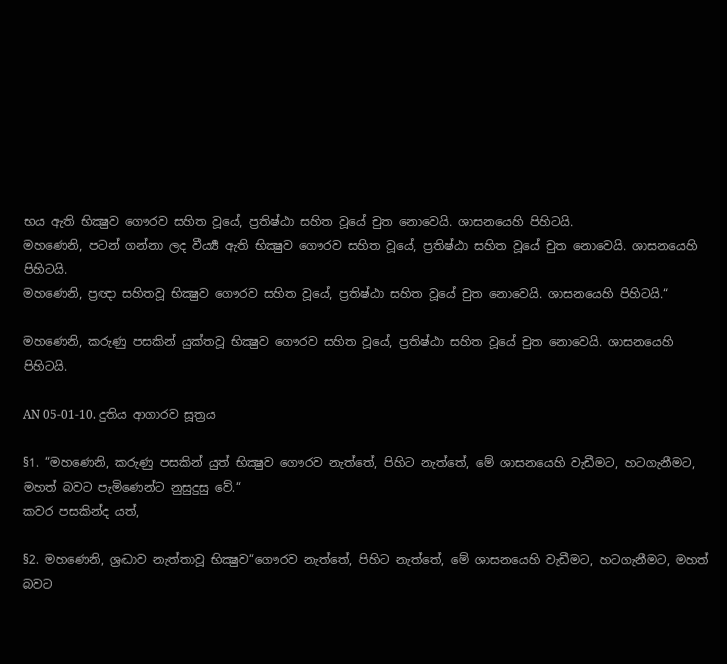භය ඇති භික්‍ෂුව ගෞරව සහිත වූයේ, ප්‍රතිෂ්ඨා සහිත වූයේ චුත නොවෙයි. ශාසනයෙහි පිහිටයි.
මහණෙනි, පටන් ගන්නා ලද වීර්‍ය්‍ය ඇති භික්‍ෂුව ගෞරව සහිත වූයේ, ප්‍රතිෂ්ඨා සහිත වූයේ චුත නොවෙයි. ශාසනයෙහි පිහිටයි.
මහණෙනි, ප්‍රඥා සහිතවූ භික්‍ෂුව ගෞරව සහිත වූයේ, ප්‍රතිෂ්ඨා සහිත වූයේ චුත නොවෙයි. ශාසනයෙහි පිහිටයි.“

මහණෙනි, කරුණු පසකින් යුක්තවූ භික්‍ෂුව ගෞරව සහිත වූයේ, ප්‍රතිෂ්ඨා සහිත වූයේ චුත නොවෙයි. ශාසනයෙහි පිහිටයි.

AN 05-01-10. දුතිය ආගාරව සූත්‍රය

§1. “මහණෙනි, කරුණු පසකින් යුත් භික්‍ෂුව ගෞරව නැත්තේ, පිහිට නැත්තේ, මේ ශාසනයෙහි වැඩීමට, හටගැනීමට, මහත් බවට පැමිණෙන්ට නුසුදුසු වේ.“
කවර පසකින්ද යත්,

§2. මහණෙනි, ශ්‍රද්‍ධාව නැත්තාවූ භික්‍ෂුව“ගෞරව නැත්තේ, පිහිට නැත්තේ, මේ ශාසනයෙහි වැඩීමට, හටගැනීමට, මහත් බවට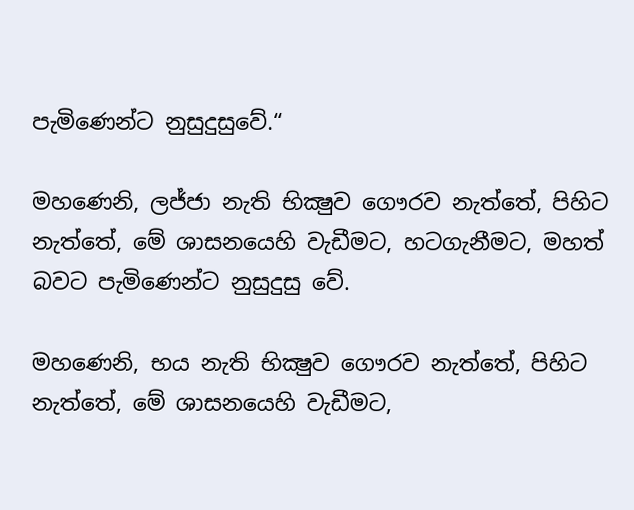පැමිණෙන්ට නුසුදුසුවේ.“

මහණෙනි, ලජ්ජා නැති භික්‍ෂුව ගෞරව නැත්තේ, පිහිට නැත්තේ, මේ ශාසනයෙහි වැඩීමට, හටගැනීමට, මහත් බවට පැමිණෙන්ට නුසුදුසු වේ.

මහණෙනි, භය නැති භික්‍ෂුව ගෞරව නැත්තේ, පිහිට නැත්තේ, මේ ශාසනයෙහි වැඩීමට,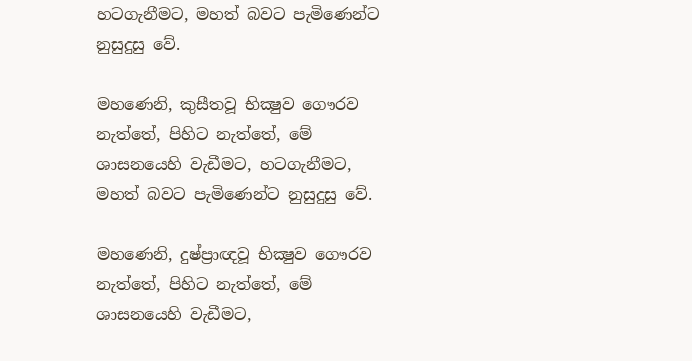හටගැනීමට, මහත් බවට පැමිණෙන්ට නුසුදුසු වේ.

මහණෙනි, කුසීතවූ භික්‍ෂුව ගෞරව නැත්තේ, පිහිට නැත්තේ, මේ ශාසනයෙහි වැඩීමට, හටගැනීමට, මහත් බවට පැමිණෙන්ට නුසුදුසු වේ.

මහණෙනි, දුෂ්ප්‍රාඥවූ භික්‍ෂුව ගෞරව නැත්තේ, පිහිට නැත්තේ, මේ ශාසනයෙහි වැඩීමට,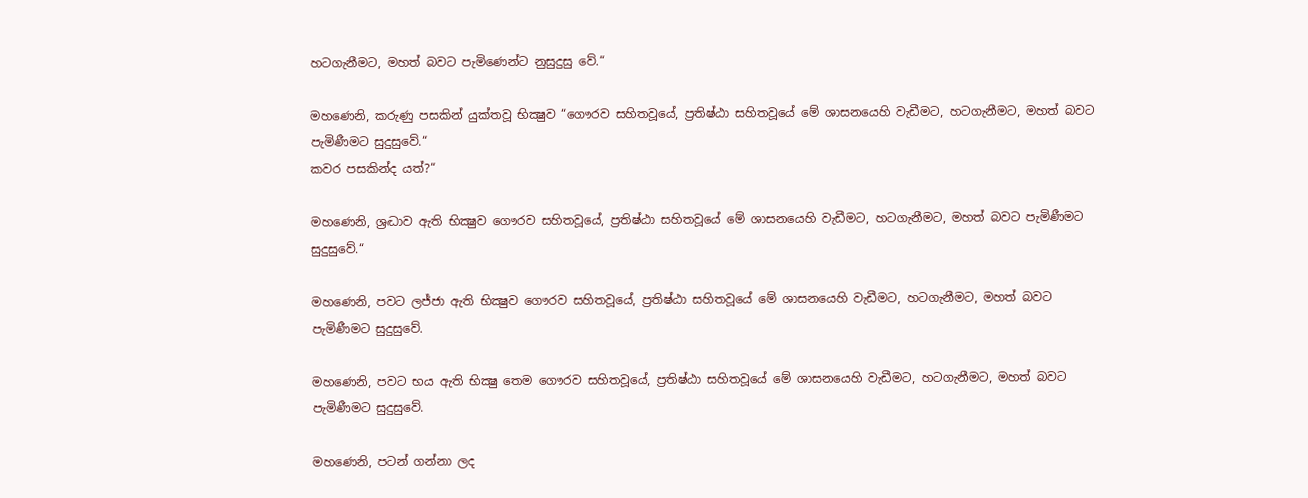හටගැනීමට, මහත් බවට පැමිණෙන්ට නුසුදුසු වේ.“

මහණෙනි, කරුණු පසකින් යුක්තවූ භික්‍ෂුව “ගෞරව සහිතවූයේ, ප්‍රතිෂ්ඨා සහිතවූයේ මේ ශාසනයෙහි වැඩීමට, හටගැනීමට, මහත් බවට පැමිණීමට සුදුසුවේ.“
කවර පසකින්ද යත්?“

මහණෙනි, ශ්‍රද්‍ධාව ඇති භික්‍ෂුව ගෞරව සහිතවූයේ, ප්‍රතිෂ්ඨා සහිතවූයේ මේ ශාසනයෙහි වැඩීමට, හටගැනීමට, මහත් බවට පැමිණීමට සුදුසුවේ.“

මහණෙනි, පවට ලජ්ජා ඇති භික්‍ෂුව ගෞරව සහිතවූයේ, ප්‍රතිෂ්ඨා සහිතවූයේ මේ ශාසනයෙහි වැඩීමට, හටගැනීමට, මහත් බවට පැමිණීමට සුදුසුවේ.

මහණෙනි, පවට භය ඇති භික්‍ෂු තෙම ගෞරව සහිතවූයේ, ප්‍රතිෂ්ඨා සහිතවූයේ මේ ශාසනයෙහි වැඩීමට, හටගැනීමට, මහත් බවට පැමිණීමට සුදුසුවේ.

මහණෙනි, පටන් ගන්නා ලද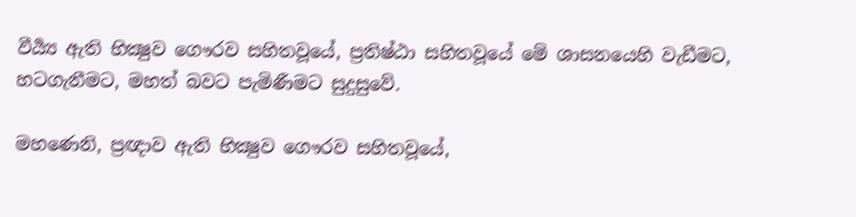වීර්‍ය්‍ය ඇති භික්‍ෂුව ගෞරව සහිතවූයේ, ප්‍රතිෂ්ඨා සහිතවූයේ මේ ශාසනයෙහි වැඩීමට, හටගැනීමට, මහත් බවට පැමිණීමට සුදුසුවේ.

මහණෙනි, ප්‍රඥාව ඇති භික්‍ෂුව ගෞරව සහිතවූයේ,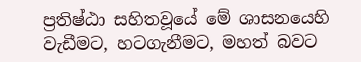ප්‍රතිෂ්ඨා සහිතවූයේ මේ ශාසනයෙහි වැඩීමට, හටගැනීමට, මහත් බවට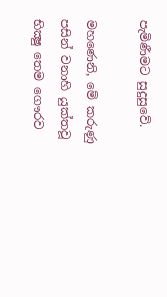පැමිණීමට සුදුසුවේ.

මහණෙනි, මේ කරුණු පසින් වනාහි යුක්තවූ භික්‍ෂු තෙම ගෞරව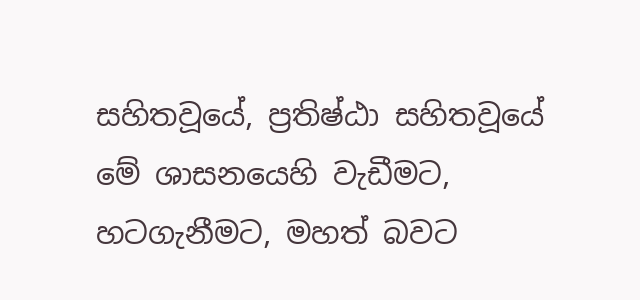සහිතවූයේ, ප්‍රතිෂ්ඨා සහිතවූයේ මේ ශාසනයෙහි වැඩීමට, හටගැනීමට, මහත් බවට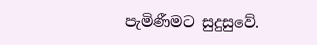පැමිණීමට සුදුසුවේ.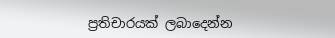ප්‍රතිචාරයක් ලබාදෙන්න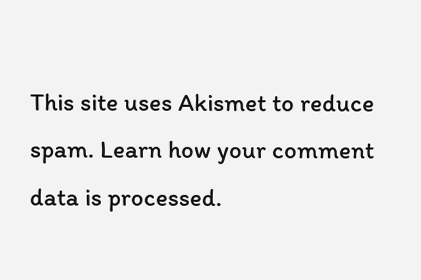This site uses Akismet to reduce spam. Learn how your comment data is processed.